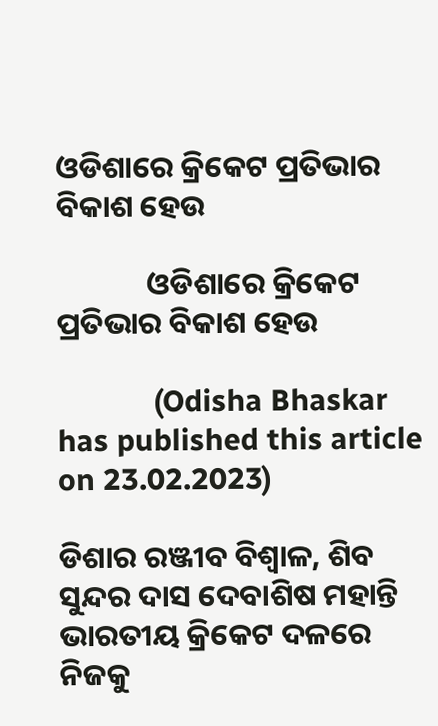ଓଡିଶାରେ କ୍ରିକେଟ ପ୍ରତିଭାର ବିକାଶ ହେଉ

             ଓଡିଶାରେ କ୍ରିକେଟ ପ୍ରତିଭାର ବିକାଶ ହେଉ

            (Odisha Bhaskar has published this article on 23.02.2023)

ଡିଶାର ରଞ୍ଜୀବ ବିଶ୍ଵାଳ, ଶିବ ସୁନ୍ଦର ଦାସ ଦେବାଶିଷ ମହାନ୍ତି ଭାରତୀୟ କ୍ରିକେଟ ଦଳରେ  ନିଜକୁ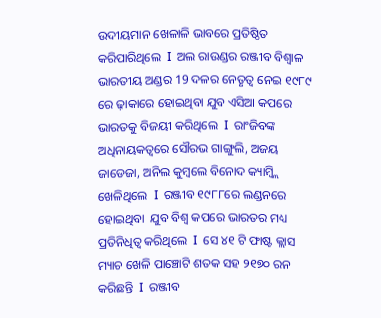ଉଦୀୟମାନ ଖେଳାଳି ଭାବରେ ପ୍ରତିଷ୍ଠିତ କରିପାରିଥିଲେ  I  ଅଲ ରାଉଣ୍ଡର ରଞ୍ଜୀବ ବିଶ୍ଵାଳ ଭାରତୀୟ ଅଣ୍ଡର 19 ଦଳର ନେତୃତ୍ଵ ନେଇ ୧୯୮୯ ରେ ଢ଼ାକାରେ ହୋଇଥିବା ଯୁବ ଏସିଆ କପରେ ଭାରତକୁ ବିଜୟୀ କରିଥିଲେ  I  ରାଂଜିବଙ୍କ ଅଧିନାୟକତ୍ୱରେ ସୌରଭ ଗାଙ୍ଗୁଲି, ଅଜୟ ଜାଡେଜା, ଅନିଲ କୁମ୍ବଲେ ବିନୋଦ କ୍ୟାମ୍ବ୍ଲି ଖେଳିଥିଲେ  I  ରଞ୍ଜୀବ ୧୯୮୮ରେ ଲଣ୍ଡନରେ ହୋଇଥିବା  ଯୁବ ବିଶ୍ୱ କପରେ ଭାରତର ମଧ୍ୟ ପ୍ରତିନିଧିତ୍ବ କରିଥିଲେ  I  ସେ ୪୧ ଟି ଫାଷ୍ଟ କ୍ଲାସ ମ୍ୟାଚ ଖେଳି ପାଞ୍ଚୋଟି ଶତକ ସହ ୨୧୭୦ ରନ କରିଛନ୍ତି  I  ରଞ୍ଜୀବ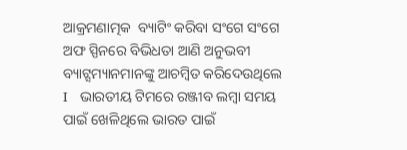ଆକ୍ରମଣାତ୍ମକ  ବ୍ୟାଟିଂ କରିବା ସଂଗେ ସଂଗେ ଅଫ ସ୍ପିନରେ ବିଭିଧତା ଆଣି ଅନୁଭବୀ ବ୍ୟାଟ୍ସମ୍ୟାନମାନଙ୍କୁ ଆଚମ୍ବିତ କରିଦେଉଥିଲେ  I   ଭାରତୀୟ ଟିମରେ ରଞ୍ଜୀବ ଲମ୍ବା ସମୟ ପାଇଁ ଖେଳିଥିଲେ ଭାରତ ପାଇଁ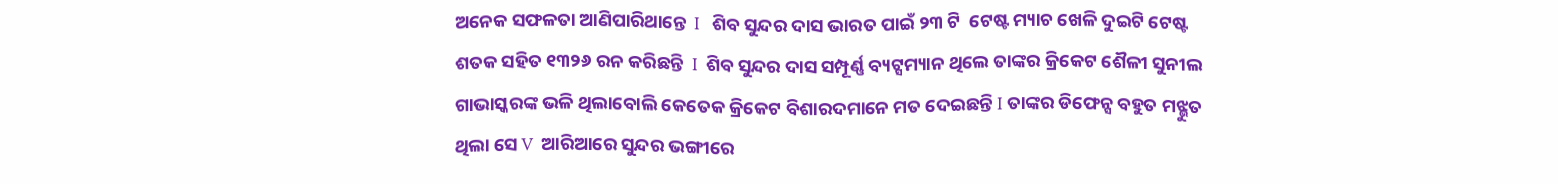ଅନେକ ସଫଳତା ଆଣିପାରିଥାନ୍ତେ  I   ଶିବ ସୁନ୍ଦର ଦାସ ଭାରତ ପାଇଁ ୨୩ ଟି  ଟେଷ୍ଟ ମ୍ୟାଚ ଖେଳି ଦୁଇଟି ଟେଷ୍ଟ ଶତକ ସହିତ ୧୩୨୬ ରନ କରିଛନ୍ତି  I  ଶିବ ସୁନ୍ଦର ଦାସ ସମ୍ପୂର୍ଣ୍ଣ ବ୍ୟଟ୍ସମ୍ୟାନ ଥିଲେ ତାଙ୍କର କ୍ରିକେଟ ଶୈଳୀ ସୁନୀଲ ଗାଭାସ୍କରଙ୍କ ଭଳି ଥିଲାବୋଲି କେତେକ କ୍ରିକେଟ ବିଶାରଦମାନେ ମତ ଦେଇଛନ୍ତି I ତାଙ୍କର ଡିଫେନ୍ସ ବହୁତ ମଝ୍ଭୁତ ଥିଲା ସେ V  ଆରିଆରେ ସୁନ୍ଦର ଭଙ୍ଗୀରେ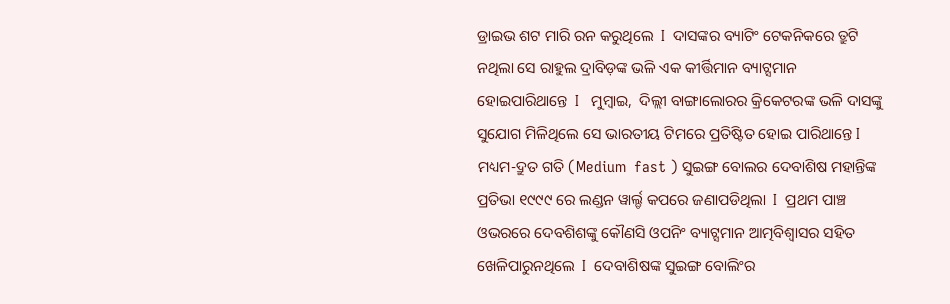ଡ୍ରାଇଭ ଶଟ ମାରି ରନ କରୁଥିଲେ  I  ଦାସଙ୍କର ବ୍ୟାଟିଂ ଟେକନିକରେ ତ୍ରୁଟି ନଥିଲା ସେ ରାହୁଲ ଦ୍ରାବିଡ଼ଙ୍କ ଭଳି ଏକ କୀର୍ତ୍ତିମାନ ବ୍ୟାଟ୍ସମାନ ହୋଇପାରିଥାନ୍ତେ  I   ମୁମ୍ବାଇ,  ଦିଲ୍ଲୀ ବାଙ୍ଗାଲୋରର କ୍ରିକେଟରଙ୍କ ଭଳି ଦାସଙ୍କୁ ସୁଯୋଗ ମିଳିଥିଲେ ସେ ଭାରତୀୟ ଟିମରେ ପ୍ରତିଷ୍ଟିତ ହୋଇ ପାରିଥାନ୍ତେ I     ମଧ୍ୟମ-ଦ୍ରୁତ ଗତି (Medium  fast ) ସୁଇଙ୍ଗ ବୋଲର ଦେବାଶିଷ ମହାନ୍ତିଙ୍କ ପ୍ରତିଭା ୧୯୯୯ ରେ ଲଣ୍ଡନ ୱାର୍ଲ୍ଡ କପରେ ଜଣାପଡିଥିଲା  I  ପ୍ରଥମ ପାଞ୍ଚ ଓଭରରେ ଦେବଶିଶଙ୍କୁ କୌଣସି ଓପନିଂ ବ୍ୟାଟ୍ସମାନ ଆତ୍ମବିଶ୍ୱାସର ସହିତ ଖେଳିପାରୁନଥିଲେ  I  ଦେବାଶିଷଙ୍କ ସୁଇଙ୍ଗ ବୋଲିଂର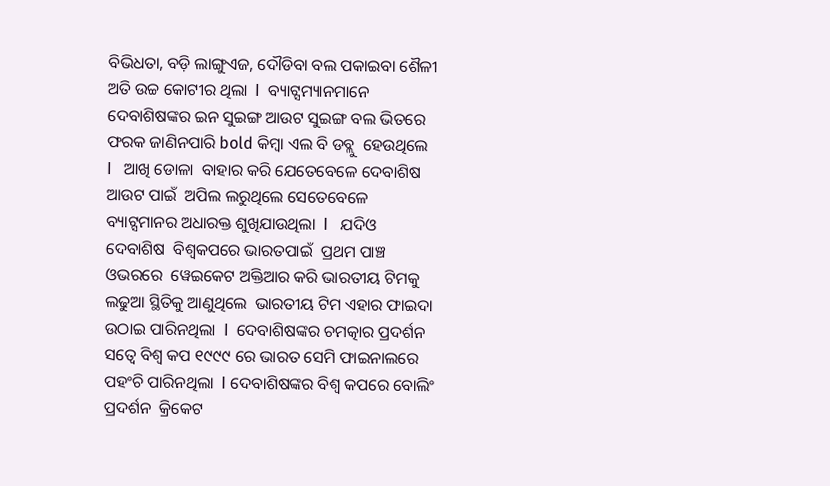ବିଭିଧତା, ବଡ଼ି ଲାଙ୍ଗୁଏଜ, ଦୌଡିବା ବଲ ପକାଇବା ଶୈଳୀ ଅତି ଉଚ୍ଚ କୋଟୀର ଥିଲା  I  ବ୍ୟାଟ୍ସମ୍ୟାନମାନେ ଦେବାଶିଷଙ୍କର ଇନ ସୁଇଙ୍ଗ ଆଉଟ ସୁଇଙ୍ଗ ବଲ ଭିତରେ ଫରକ ଜାଣିନପାରି bold କିମ୍ବା ଏଲ ବି ଡବ୍ଲୁ  ହେଉଥିଲେ  I   ଆଖି ଡୋଳା  ବାହାର କରି ଯେତେବେଳେ ଦେବାଶିଷ ଆଉଟ ପାଇଁ  ଅପିଲ ଲରୁଥିଲେ ସେତେବେଳେ ବ୍ୟାଟ୍ସମାନର ଅଧାରକ୍ତ ଶୁଖିଯାଉଥିଲା  I   ଯଦିଓ ଦେବାଶିଷ  ବିଶ୍ୱକପରେ ଭାରତପାଇଁ  ପ୍ରଥମ ପାଞ୍ଚ ଓଭରରେ  ୱେଇକେଟ ଅକ୍ତିଆର କରି ଭାରତୀୟ ଟିମକୁ ଲଢୁଆ ସ୍ଥିତିକୁ ଆଣୁଥିଲେ  ଭାରତୀୟ ଟିମ ଏହାର ଫାଇଦା ଉଠାଇ ପାରିନଥିଲା  I  ଦେବାଶିଷଙ୍କର ଚମତ୍କାର ପ୍ରଦର୍ଶନ ସତ୍ୱେ ବିଶ୍ୱ କପ ୧୯୯୯ ରେ ଭାରତ ସେମି ଫାଇନାଲରେ ପହଂଚି ପାରିନଥିଲା  I ଦେବାଶିଷଙ୍କର ବିଶ୍ୱ କପରେ ବୋଲିଂ ପ୍ରଦର୍ଶନ  କ୍ରିକେଟ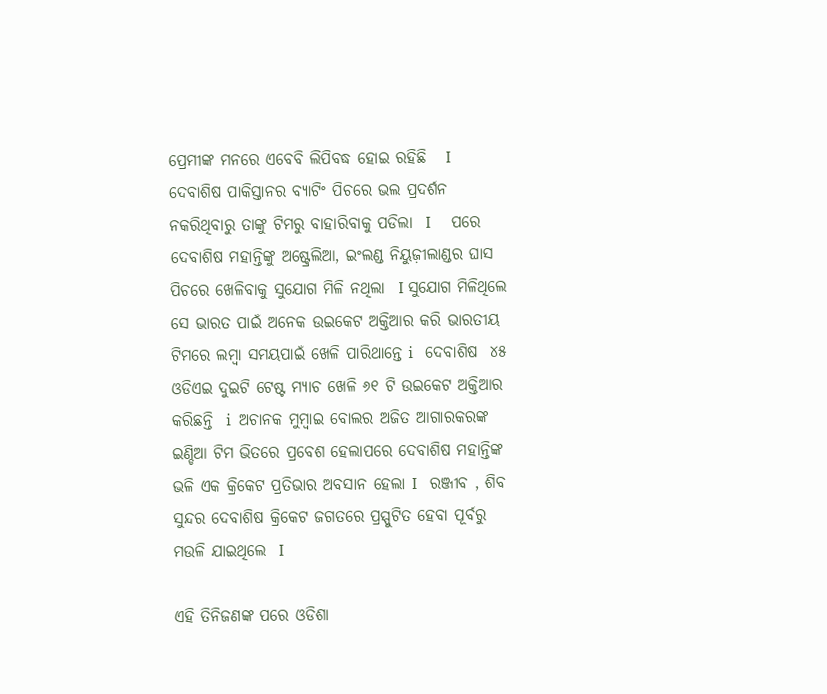ପ୍ରେମୀଙ୍କ ମନରେ ଏବେବି ଲିପିବଦ୍ଧ ହୋଇ ରହିଛି   I  ଦେବାଶିଷ ପାକିସ୍ତାନର ବ୍ୟାଟିଂ ପିଚରେ ଭଲ ପ୍ରଦର୍ଶନ ନକରିଥିବାରୁ ତାଙ୍କୁ ଟିମରୁ ବାହାରିବାକୁ ପଡିଲା  I     ପରେ ଦେବାଶିଷ ମହାନ୍ତିଙ୍କୁ ଅଷ୍ଟ୍ରେଲିଆ, ଇଂଲଣ୍ଡ ନିୟୁଜ଼ୀଲାଣ୍ଡର ଘାସ ପିଚରେ ଖେଳିବାକୁ ସୁଯୋଗ ମିଳି ନଥିଲା  I ସୁଯୋଗ ମିଳିଥିଲେ ସେ ଭାରତ ପାଇଁ ଅନେକ ଉଇକେଟ ଅକ୍ତିଆର କରି ଭାରତୀୟ ଟିମରେ ଲମ୍ବା ସମୟପାଇଁ ଖେଳି ପାରିଥାନ୍ତେ i   ଦେବାଶିଷ  ୪୫ ଓଡିଏଇ ଦୁଇଟି ଟେଷ୍ଟ ମ୍ୟାଚ ଖେଳି ୬୧ ଟି ଉଇକେଟ ଅକ୍ତିଆର କରିଛନ୍ତି  i  ଅଚାନକ ମୁମ୍ବାଇ ବୋଲର ଅଜିତ ଆଗାରକରଙ୍କ ଇଣ୍ଡିଆ ଟିମ ଭିତରେ ପ୍ରବେଶ ହେଲାପରେ ଦେବାଶିଷ ମହାନ୍ତିଙ୍କ ଭଳି ଏକ କ୍ରିକେଟ ପ୍ରତିଭାର ଅବସାନ ହେଲା I   ରଞ୍ଜୀବ , ଶିବ ସୁନ୍ଦର ଦେବାଶିଷ କ୍ରିକେଟ ଜଗତରେ ପ୍ରସ୍ପୁଟିତ ହେବା ପୂର୍ବରୁ ମଉଳି ଯାଇଥିଲେ  I

ଏହି ତିନିଜଣଙ୍କ ପରେ ଓଡିଶା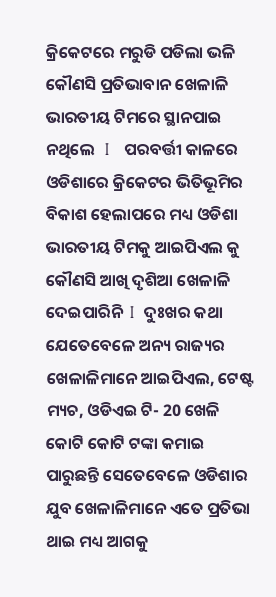କ୍ରିକେଟରେ ମରୁଡି ପଡିଲା ଭଳି କୌଣସି ପ୍ରତିଭାବାନ ଖେଳାଳି ଭାରତୀୟ ଟିମରେ ସ୍ଥାନପାଇ ନଥିଲେ   I   ପରବର୍ତ୍ତୀ କାଳରେ ଓଡିଶାରେ କ୍ରିକେଟର ଭିତିଭୂମିର ବିକାଶ ହେଲାପରେ ମଧ୍ୟ ଓଡିଶା ଭାରତୀୟ ଟିମକୁ ଆଇପିଏଲ କୁ କୌଣସି ଆଖି ଦୃଶିଆ ଖେଳାଳି ଦେଇପାରିନି  I  ଦୁଃଖର କଥା ଯେତେବେଳେ ଅନ୍ୟ ରାଜ୍ୟର ଖେଳାଳିମାନେ ଆଇପିଏଲ, ଟେଷ୍ଟ ମ୍ୟଚ, ଓଡିଏଇ ଟି- 20 ଖେଳି କୋଟି କୋଟି ଟଙ୍କା କମାଇ ପାରୁଛନ୍ତି ସେତେବେଳେ ଓଡିଶାର ଯୁବ ଖେଳାଳିମାନେ ଏତେ ପ୍ରତିଭା ଥାଇ ମଧ୍ୟ ଆଗକୁ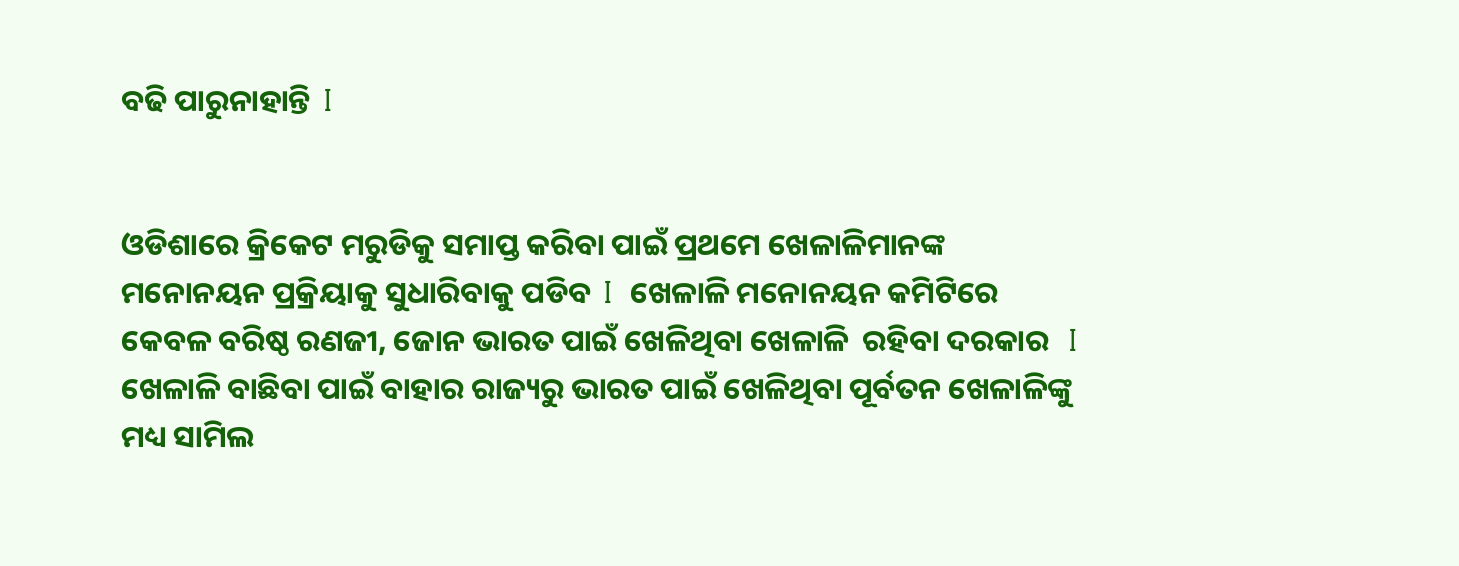ବଢି ପାରୁନାହାନ୍ତି  I


ଓଡିଶାରେ କ୍ରିକେଟ ମରୁଡିକୁ ସମାପ୍ତ କରିବା ପାଇଁ ପ୍ରଥମେ ଖେଳାଳିମାନଙ୍କ ମନୋନୟନ ପ୍ରକ୍ରିୟାକୁ ସୁଧାରିବାକୁ ପଡିବ  I  ଖେଳାଳି ମନୋନୟନ କମିଟିରେ କେବଳ ବରିଷ୍ଠ ରଣଜୀ, ଜୋନ ଭାରତ ପାଇଁ ଖେଳିଥିବା ଖେଳାଳି  ରହିବା ଦରକାର   I   ଖେଳାଳି ବାଛିବା ପାଇଁ ବାହାର ରାଜ୍ୟରୁ ଭାରତ ପାଇଁ ଖେଳିଥିବା ପୂର୍ବତନ ଖେଳାଳିଙ୍କୁ ମଧ୍ୟ ସାମିଲ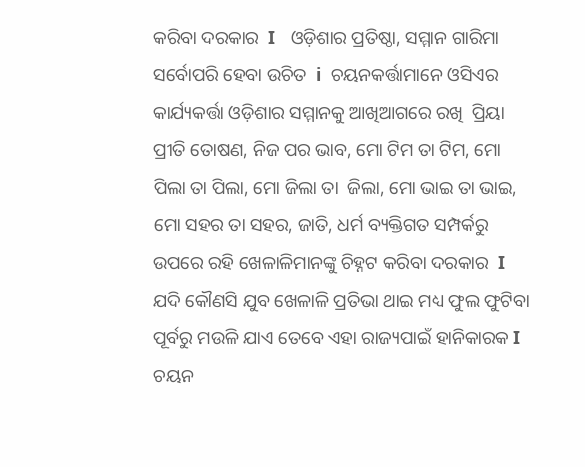କରିବା ଦରକାର  I   ଓଡ଼ିଶାର ପ୍ରତିଷ୍ଠା, ସମ୍ମାନ ଗାରିମା ସର୍ବୋପରି ହେବା ଉଚିତ  i  ଚୟନକର୍ତ୍ତାମାନେ ଓସିଏର କାର୍ଯ୍ୟକର୍ତ୍ତା ଓଡ଼ିଶାର ସମ୍ମାନକୁ ଆଖିଆଗରେ ରଖି  ପ୍ରିୟା ପ୍ରୀତି ତୋଷଣ, ନିଜ ପର ଭାବ, ମୋ ଟିମ ତା ଟିମ, ମୋ ପିଲା ତା ପିଲା, ମୋ ଜିଲା ତା  ଜିଲା, ମୋ ଭାଇ ତା ଭାଇ, ମୋ ସହର ତା ସହର, ଜାତି, ଧର୍ମ ବ୍ୟକ୍ତିଗତ ସମ୍ପର୍କରୁ ଉପରେ ରହି ଖେଳାଳିମାନଙ୍କୁ ଚିହ୍ନଟ କରିବା ଦରକାର  I  ଯଦି କୌଣସି ଯୁବ ଖେଳାଳି ପ୍ରତିଭା ଥାଇ ମଧ୍ୟ ଫୁଲ ଫୁଟିବା ପୂର୍ବରୁ ମଉଳି ଯାଏ ତେବେ ଏହା ରାଜ୍ୟପାଇଁ ହାନିକାରକ I  ଚୟନ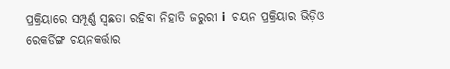ପ୍ରକ୍ରିୟାରେ ସମ୍ପୂର୍ଣ୍ଣ ସ୍ୱଛତା ରହିବା ନିହାତି ଜରୁରୀ i  ଚୟନ ପ୍ରକ୍ରିୟାର ଭିଡ଼ିଓ ରେକର୍ଡିଙ୍ଗ ଚୟନକର୍ତ୍ତାର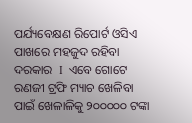ପର୍ଯ୍ୟବେକ୍ଷଣ ରିପୋର୍ଟ ଓସିଏ ପାଖରେ ମହଜୁଦ ରହିବା ଦରକାର  I  ଏବେ ଗୋଟେ ରଣଜୀ ଟ୍ରଫି ମ୍ୟାଚ ଖେଳିବା ପାଇଁ ଖେଳାଳିକୁ ୨୦୦୦୦୦ ଟଙ୍କା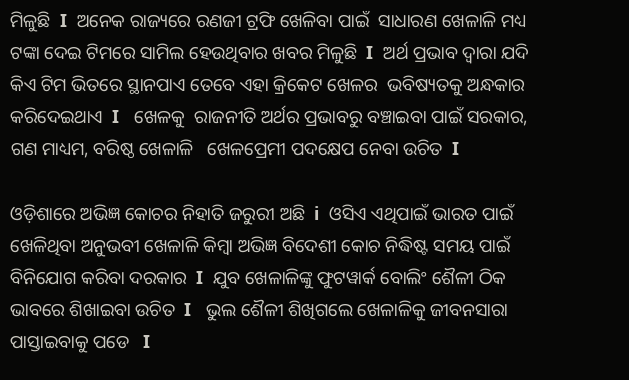ମିଳୁଛି  I  ଅନେକ ରାଜ୍ୟରେ ରଣଜୀ ଟ୍ରଫି ଖେଳିବା ପାଇଁ  ସାଧାରଣ ଖେଳାଳି ମଧ୍ୟ ଟଙ୍କା ଦେଇ ଟିମରେ ସାମିଲ ହେଉଥିବାର ଖବର ମିଳୁଛି  I  ଅର୍ଥ ପ୍ରଭାବ ଦ୍ୱାରା ଯଦି କିଏ ଟିମ ଭିତରେ ସ୍ଥାନପାଏ ତେବେ ଏହା କ୍ରିକେଟ ଖେଳର  ଭବିଷ୍ୟତକୁ ଅନ୍ଧକାର କରିଦେଇଥାଏ  I   ଖେଳକୁ  ରାଜନୀତି ଅର୍ଥର ପ୍ରଭାବରୁ ବଞ୍ଚାଇବା ପାଇଁ ସରକାର, ଗଣ ମାଧ୍ୟମ, ବରିଷ୍ଠ ଖେଳାଳି   ଖେଳପ୍ରେମୀ ପଦକ୍ଷେପ ନେବା ଉଚିତ  I

ଓଡ଼ିଶାରେ ଅଭିଜ୍ଞ କୋଚର ନିହାତି ଜରୁରୀ ଅଛି  i  ଓସିଏ ଏଥିପାଇଁ ଭାରତ ପାଇଁ ଖେଳିଥିବା ଅନୁଭବୀ ଖେଳାଳି କିମ୍ବା ଅଭିଜ୍ଞ ବିଦେଶୀ କୋଚ ନିଦ୍ଧିଷ୍ଟ ସମୟ ପାଇଁ ବିନିଯୋଗ କରିବା ଦରକାର  I  ଯୁବ ଖେଳାଳିଙ୍କୁ ଫୁଟୱାର୍କ ବୋଲିଂ ଶୈଳୀ ଠିକ ଭାବରେ ଶିଖାଇବା ଉଚିତ  I   ଭୁଲ ଶୈଳୀ ଶିଖିଗଲେ ଖେଳାଳିକୁ ଜୀବନସାରା ପାସ୍ତାଇବାକୁ ପଡେ   I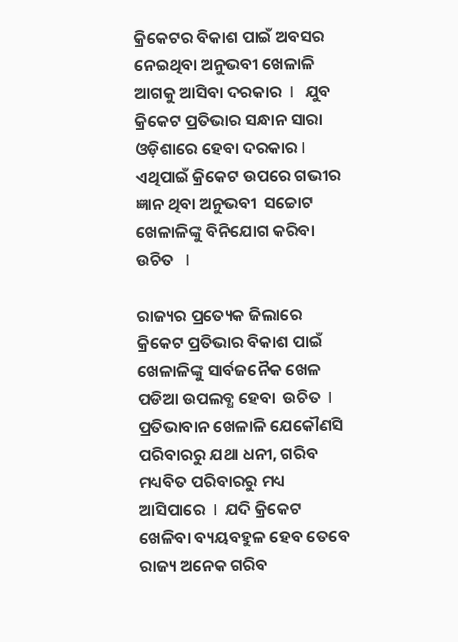କ୍ରିକେଟର ବିକାଶ ପାଇଁ ଅବସର ନେଇଥିବା ଅନୁଭବୀ ଖେଳାଳି ଆଗକୁ ଆସିବା ଦରକାର  I   ଯୁବ କ୍ରିକେଟ ପ୍ରତିଭାର ସନ୍ଧାନ ସାରା ଓଡ଼ିଶାରେ ହେବା ଦରକାର I ଏଥିପାଇଁ କ୍ରିକେଟ ଉପରେ ଗଭୀର ଜ୍ଞାନ ଥିବା ଅନୁଭବୀ  ସଚ୍ଚୋଟ ଖେଳାଳିଙ୍କୁ ବିନିଯୋଗ କରିବା ଉଚିତ   I

ରାଜ୍ୟର ପ୍ରତ୍ୟେକ ଜିଲାରେ କ୍ରିକେଟ ପ୍ରତିଭାର ବିକାଶ ପାଇଁ ଖେଳାଳିଙ୍କୁ ସାର୍ବଜନୈକ ଖେଳ ପଡିଆ ଉପଲବ୍ଧ ହେବା  ଉଚିତ  I  ପ୍ରତିଭାବାନ ଖେଳାଳି ଯେକୌଣସି ପରିବାରରୁ ଯଥା ଧନୀ, ଗରିବ ମଧ୍ୟବିତ ପରିବାରରୁ ମଧ୍ୟ ଆସିପାରେ  I  ଯଦି କ୍ରିକେଟ ଖେଳିବା ବ୍ୟୟବହୁଳ ହେବ ତେବେ ରାଜ୍ୟ ଅନେକ ଗରିବ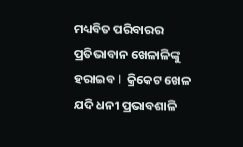ମଧ୍ୟବିତ ପରିବାରର ପ୍ରତିଭାବାନ ଖେଳାଳିଙ୍କୁ ହରାଇବ I  କ୍ରିକେଟ ଖେଳ ଯଦି ଧନୀ ପ୍ରଭାବଶାଳି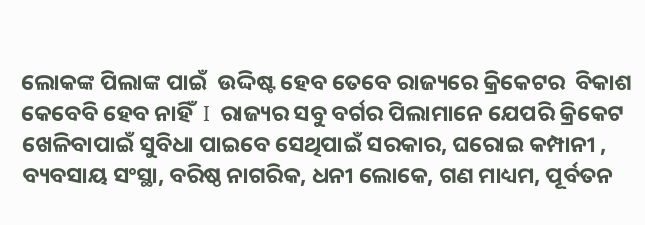ଲୋକଙ୍କ ପିଲାଙ୍କ ପାଇଁ  ଉଦ୍ଦିଷ୍ଟ ହେବ ତେବେ ରାଜ୍ୟରେ କ୍ରିକେଟର  ବିକାଶ କେବେବି ହେବ ନାହିଁ  I  ରାଜ୍ୟର ସବୁ ବର୍ଗର ପିଲାମାନେ ଯେପରି କ୍ରିକେଟ ଖେଳିବାପାଇଁ ସୁବିଧା ପାଇବେ ସେଥିପାଇଁ ସରକାର, ଘରୋଇ କମ୍ପାନୀ , ବ୍ୟବସାୟ ସଂସ୍ଥା, ବରିଷ୍ଠ ନାଗରିକ, ଧନୀ ଲୋକେ, ଗଣ ମାଧ୍ୟମ, ପୂର୍ବତନ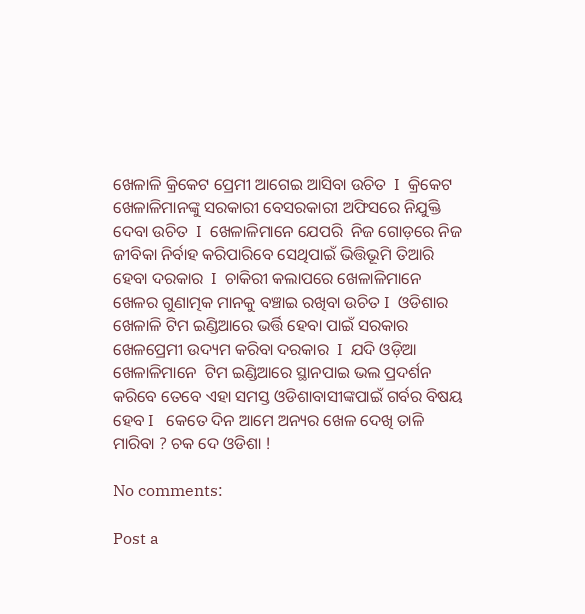ଖେଳାଳି କ୍ରିକେଟ ପ୍ରେମୀ ଆଗେଇ ଆସିବା ଉଚିତ  I  କ୍ରିକେଟ ଖେଳାଳିମାନଙ୍କୁ ସରକାରୀ ବେସରକାରୀ ଅଫିସରେ ନିଯୁକ୍ତି ଦେବା ଉଚିତ  I  ଖେଳାଳିମାନେ ଯେପରି  ନିଜ ଗୋଡ଼ରେ ନିଜ ଜୀବିକା ନିର୍ବାହ କରିପାରିବେ ସେଥିପାଇଁ ଭିତ୍ତିଭୂମି ତିଆରି ହେବା ଦରକାର  I  ଚାକିରୀ କଲାପରେ ଖେଳାଳିମାନେ ଖେଳର ଗୁଣାତ୍ମକ ମାନକୁ ବଞ୍ଚାଇ ରଖିବା ଉଚିତ I  ଓଡିଶାର  ଖେଳାଳି ଟିମ ଇଣ୍ଡିଆରେ ଭର୍ତ୍ତି ହେବା ପାଇଁ ସରକାର ଖେଳପ୍ରେମୀ ଉଦ୍ୟମ କରିବା ଦରକାର  I  ଯଦି ଓଡ଼ିଆ ଖେଳାଳିମାନେ  ଟିମ ଇଣ୍ଡିଆରେ ସ୍ଥାନପାଇ ଭଲ ପ୍ରଦର୍ଶନ କରିବେ ତେବେ ଏହା ସମସ୍ତ ଓଡିଶାବାସୀଙ୍କପାଇଁ ଗର୍ବର ବିଷୟ ହେବ I   କେତେ ଦିନ ଆମେ ଅନ୍ୟର ଖେଳ ଦେଖି ତାଳି ମାରିବା ? ଚକ ଦେ ଓଡିଶା !

No comments:

Post a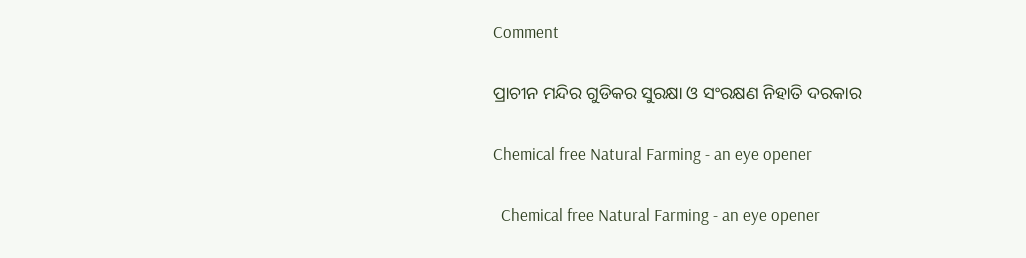Comment

ପ୍ରାଚୀନ ମନ୍ଦିର ଗୁଡିକର ସୁରକ୍ଷା ଓ ସଂରକ୍ଷଣ ନିହାତି ଦରକାର

Chemical free Natural Farming - an eye opener

  Chemical free Natural Farming - an eye opener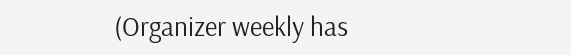(Organizer weekly has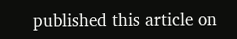published this article on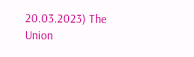20.03.2023) The Union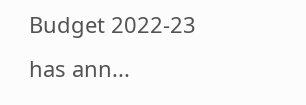Budget 2022-23 has ann...